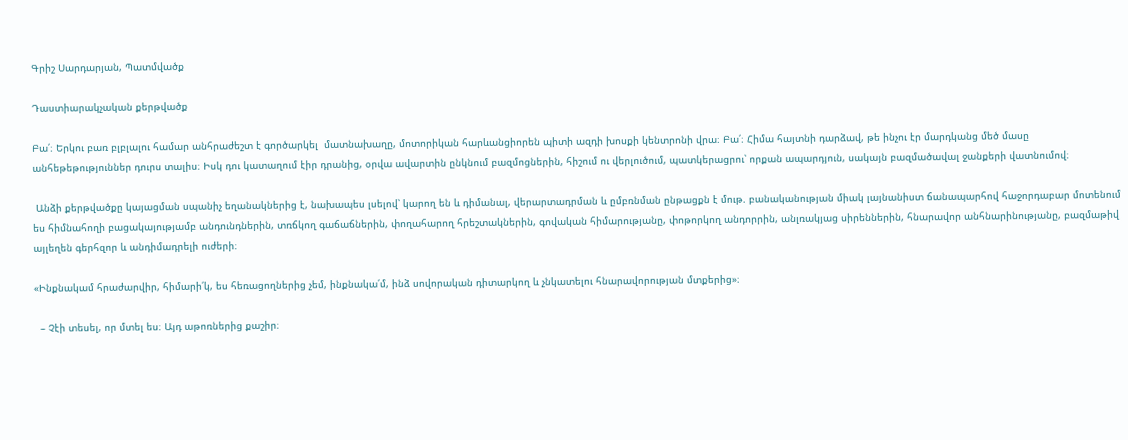Գրիշ Սարդարյան, Պատմվածք

Դաստիարակչական քերթվածք

Բա՛։ Երկու բառ բլբլալու համար անհրաժեշտ է գործարկել  մատնախաղը, մոտորիկան հարևանցիորեն պիտի ազդի խոսքի կենտրոնի վրա։ Բա՛։ Հիմա հայտնի դարձավ, թե ինչու էր մարդկանց մեծ մասը անհեթեթություններ դուրս տալիս։ Իսկ դու կատաղում էիր դրանից, օրվա ավարտին ընկնում բազմոցներին, հիշում ու վերլուծում, պատկերացրու՝ որքան ապարդյուն, սակայն բազմածավալ ջանքերի վատնումով։

 Անձի քերթվածքը կայացման սպանիչ եղանակներից է, նախապես լսելով՝ կարող են և դիմանալ, վերարտադրման և ըմբռնման ընթացքն է մութ. բանականության միակ լայնանիստ ճանապարհով հաջորդաբար մոտենում ես հիմնահողի բացակայությամբ անդունդներին, տռճկող գաճաճներին, փողահարող հրեշտակներին, գովական հիմարությանը, փոթորկող անդորրին, անլռակյաց սիրեններին, հնարավոր անհնարինությանը, բազմաթիվ այլեղեն գերհզոր և անդիմադրելի ուժերի։

«Ինքնակամ հրաժարվիր, հիմարի՛կ, ես հեռացողներից չեմ, ինքնակա՛մ, ինձ սովորական դիտարկող և չնկատելու հնարավորության մտքերից»։

  – Չէի տեսել, որ մտել ես։ Այդ աթոռներից քաշիր։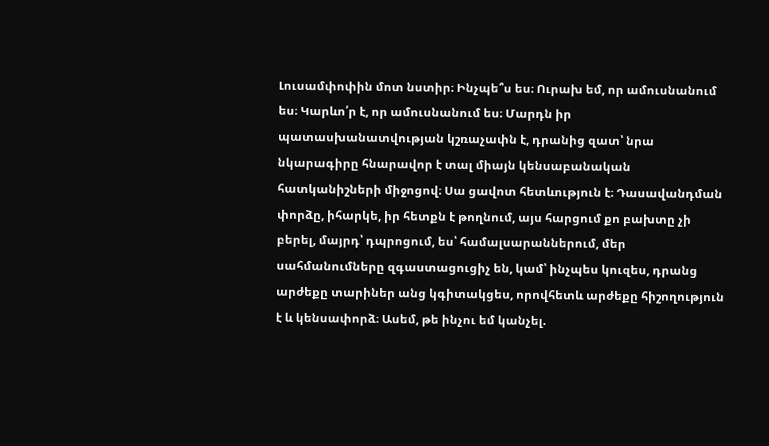Լուսամփոփին մոտ նստիր։ Ինչպե՞ս ես։ Ուրախ եմ, որ ամուսնանում ես։ Կարևո՛ր է, որ ամուսնանում ես։ Մարդն իր պատասխանատվության կշռաչափն է, դրանից զատ՝ նրա նկարագիրը հնարավոր է տալ միայն կենսաբանական հատկանիշների միջոցով։ Սա ցավոտ հետևություն է։ Դասավանդման փորձը, իհարկե, իր հետքն է թողնում, այս հարցում քո բախտը չի բերել, մայրդ՝ դպրոցում, ես՝ համալսարաններում, մեր սահմանումները զգաստացուցիչ են, կամ՝ ինչպես կուզես, դրանց արժեքը տարիներ անց կգիտակցես, որովհետև արժեքը հիշողություն է և կենսափորձ։ Ասեմ, թե ինչու եմ կանչել.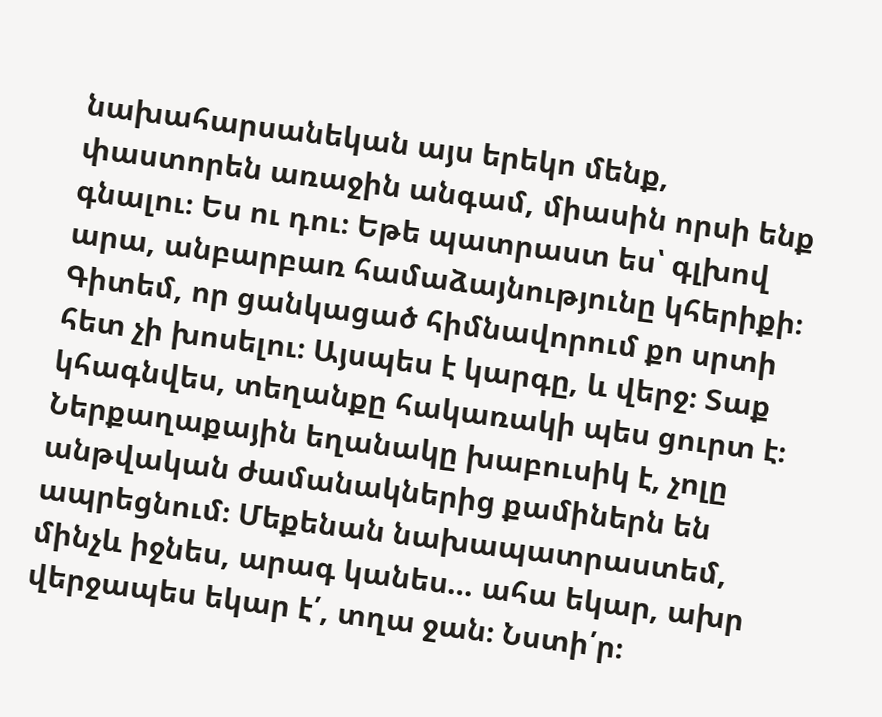նախահարսանեկան այս երեկո մենք, փաստորեն առաջին անգամ, միասին որսի ենք գնալու։ Ես ու դու։ Եթե պատրաստ ես՝ գլխով արա, անբարբառ համաձայնությունը կհերիքի։ Գիտեմ, որ ցանկացած հիմնավորում քո սրտի հետ չի խոսելու։ Այսպես է կարգը, և վերջ։ Տաք կհագնվես, տեղանքը հակառակի պես ցուրտ է։ Ներքաղաքային եղանակը խաբուսիկ է, չոլը անթվական ժամանակներից քամիներն են ապրեցնում։ Մեքենան նախապատրաստեմ, մինչև իջնես, արագ կանես… ահա եկար, ախր վերջապես եկար է՛, տղա ջան։ Նստի՛ր։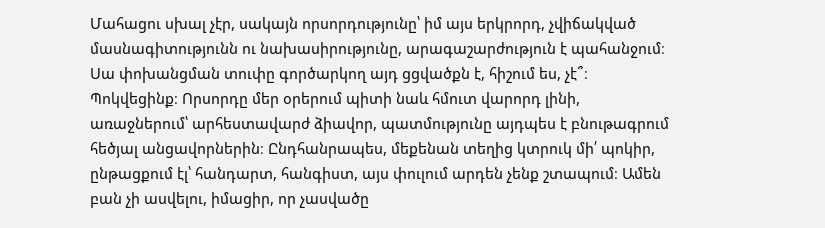Մահացու սխալ չէր, սակայն որսորդությունը՝ իմ այս երկրորդ, չվիճակված մասնագիտությունն ու նախասիրությունը, արագաշարժություն է պահանջում։ Սա փոխանցման տուփը գործարկող այդ ցցվածքն է, հիշում ես, չէ՞։ Պոկվեցինք։ Որսորդը մեր օրերում պիտի նաև հմուտ վարորդ լինի, առաջներում՝ արհեստավարժ ձիավոր, պատմությունը այդպես է բնութագրում հեծյալ անցավորներին։ Ընդհանրապես, մեքենան տեղից կտրուկ մի՛ պոկիր, ընթացքում էլ՝ հանդարտ, հանգիստ, այս փուլում արդեն չենք շտապում։ Ամեն բան չի ասվելու, իմացիր, որ չասվածը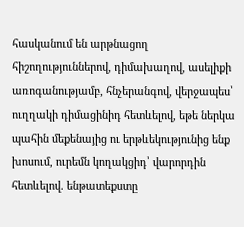հասկանում են արթնացող հիշողություններով, դիմախաղով, ասելիքի առոգանությամբ, հնչերանգով, վերջապես՝ ուղղակի դիմացինիդ հետևելով, եթե ներկա պահին մեքենայից ու երթևեկությունից ենք խոսում, ուրեմն կողակցիդ՝ վարորդին հետևելով. ենթատեքստը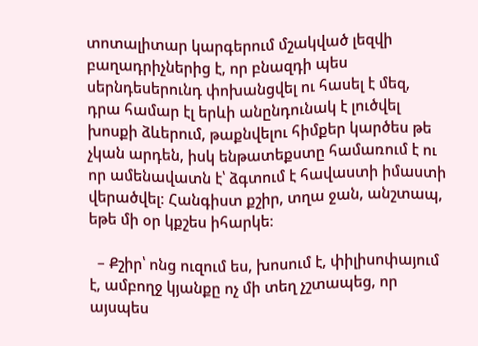տոտալիտար կարգերում մշակված լեզվի բաղադրիչներից է, որ բնազդի պես սերնդեսերունդ փոխանցվել ու հասել է մեզ, դրա համար էլ երևի անընդունակ է լուծվել խոսքի ձևերում, թաքնվելու հիմքեր կարծես թե չկան արդեն, իսկ ենթատեքստը համառում է ու որ ամենավատն է՝ ձգտում է հավաստի իմաստի վերածվել։ Հանգիստ քշիր, տղա ջան, անշտապ, եթե մի օր կքշես իհարկե։

  – Քշիր՝ ոնց ուզում ես, խոսում է, փիլիսոփայում է, ամբողջ կյանքը ոչ մի տեղ չշտապեց, որ այսպես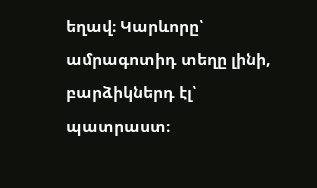եղավ։ Կարևորը՝ ամրագոտիդ տեղը լինի, բարձիկներդ էլ՝ պատրաստ։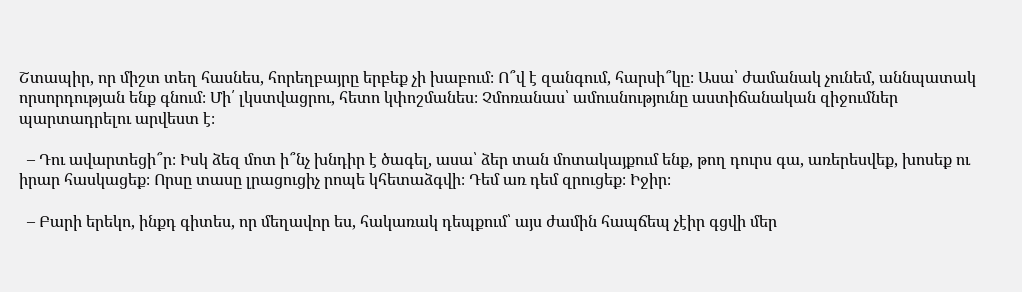Շտապիր, որ միշտ տեղ հասնես, հորեղբայրը երբեք չի խաբում։ Ո՞վ է զանգում, հարսի՞կը։ Ասա՝ ժամանակ չունեմ, աննպատակ որսորդության ենք գնում։ Մի՛ լկստվացրու, հետո կփոշմանես։ Չմոռանաս՝ ամուսնությունը աստիճանական զիջումներ պարտադրելու արվեստ է։

  – Դու ավարտեցի՞ր։ Իսկ ձեզ մոտ ի՞նչ խնդիր է ծագել, ասա՝ ձեր տան մոտակայքում ենք, թող դուրս գա, առերեսվեք, խոսեք ու իրար հասկացեք։ Որսը տասը լրացուցիչ րոպե կհետաձգվի։ Դեմ առ դեմ զրուցեք։ Իջիր։

  – Բարի երեկո, ինքդ գիտես, որ մեղավոր ես, հակառակ դեպքում՝ այս ժամին հապճեպ չէիր գցվի մեր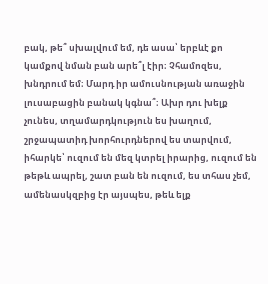բակ, թե՞ սխալվում եմ, դե ասա՝ երբևէ քո կամքով նման բան արե՞լ էիր։ Չհամոզես, խնդրում եմ։ Մարդ իր ամուսնության առաջին լուսաբացին բանակ կգնա՞։ Ախր դու խելք չունես, տղամարդկություն ես խաղում, շրջապատիդ խորհուրդներով ես տարվում, իհարկե՝ ուզում են մեզ կտրել իրարից, ուզում են թեթև ապրել, շատ բան են ուզում, ես տհաս չեմ, ամենասկզբից էր այսպես, թեև ելք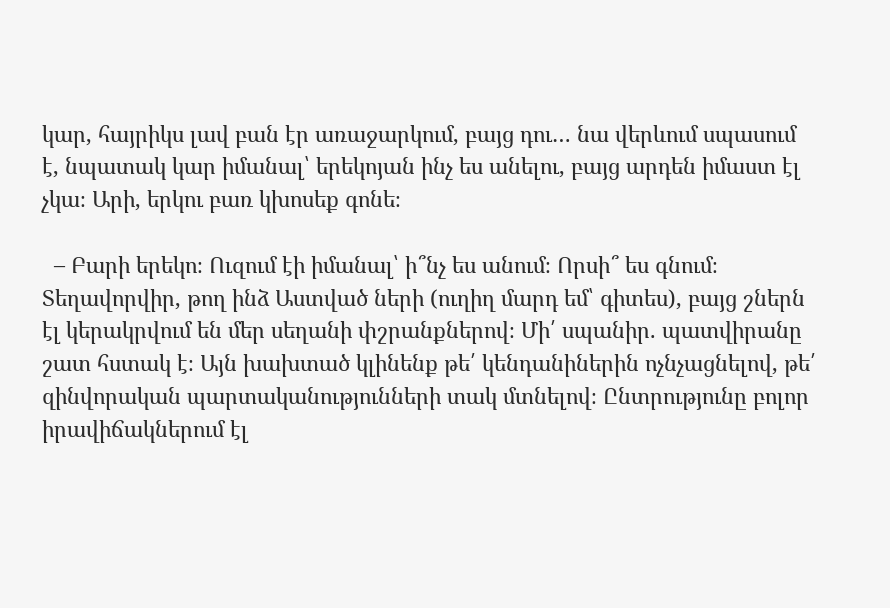կար, հայրիկս լավ բան էր առաջարկում, բայց դու… նա վերևում սպասում է, նպատակ կար իմանալ՝ երեկոյան ինչ ես անելու, բայց արդեն իմաստ էլ չկա։ Արի, երկու բառ կխոսեք գոնե։

  – Բարի երեկո։ Ուզում էի իմանալ՝ ի՞նչ ես անում։ Որսի՞ ես գնում։ Տեղավորվիր, թող ինձ Աստված ների (ուղիղ մարդ եմ՝ գիտես), բայց շներն էլ կերակրվում են մեր սեղանի փշրանքներով։ Մի՛ սպանիր. պատվիրանը շատ հստակ է։ Այն խախտած կլինենք թե՛ կենդանիներին ոչնչացնելով, թե՛ զինվորական պարտականությունների տակ մտնելով։ Ընտրությունը բոլոր իրավիճակներում էլ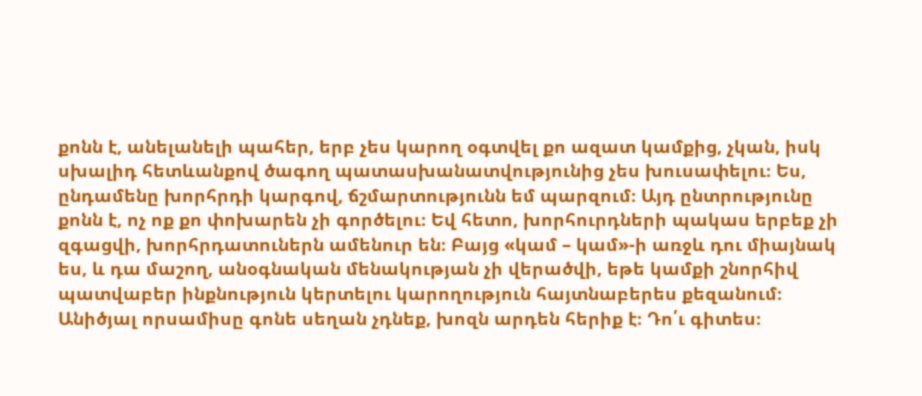քոնն է, անելանելի պահեր, երբ չես կարող օգտվել քո ազատ կամքից, չկան, իսկ սխալիդ հետևանքով ծագող պատասխանատվությունից չես խուսափելու։ Ես, ընդամենը խորհրդի կարգով, ճշմարտությունն եմ պարզում։ Այդ ընտրությունը քոնն է, ոչ ոք քո փոխարեն չի գործելու։ Եվ հետո, խորհուրդների պակաս երբեք չի զգացվի, խորհրդատուներն ամենուր են։ Բայց «կամ – կամ»-ի առջև դու միայնակ ես, և դա մաշող, անօգնական մենակության չի վերածվի, եթե կամքի շնորհիվ պատվաբեր ինքնություն կերտելու կարողություն հայտնաբերես քեզանում։ Անիծյալ որսամիսը գոնե սեղան չդնեք, խոզն արդեն հերիք է։ Դո՛ւ գիտես։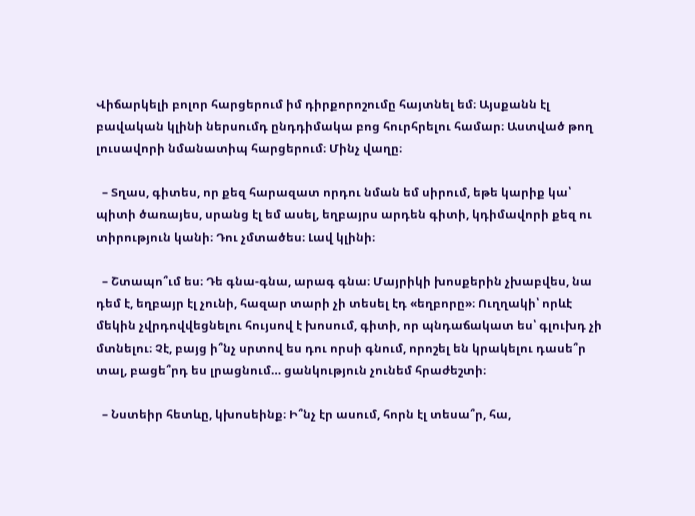Վիճարկելի բոլոր հարցերում իմ դիրքորոշումը հայտնել եմ։ Այսքանն էլ բավական կլինի ներսումդ ընդդիմակա բոց հուրհրելու համար։ Աստված թող լուսավորի նմանատիպ հարցերում։ Մինչ վաղը։

  – Տղաս, գիտես, որ քեզ հարազատ որդու նման եմ սիրում, եթե կարիք կա՝ պիտի ծառայես, սրանց էլ եմ ասել, եղբայրս արդեն գիտի, կդիմավորի քեզ ու տիրություն կանի։ Դու չմտածես։ Լավ կլինի։

  – Շտապո՞ւմ ես։ Դե գնա-գնա, արագ գնա։ Մայրիկի խոսքերին չխաբվես, նա դեմ է, եղբայր էլ չունի, հազար տարի չի տեսել էդ «եղբորը»։ Ուղղակի՝ որևէ մեկին չվրդովվեցնելու հույսով է խոսում, գիտի, որ պնդաճակատ ես՝ գլուխդ չի մտնելու։ Չէ, բայց ի՞նչ սրտով ես դու որսի գնում, որոշել են կրակելու դասե՞ր տալ, բացե՞րդ ես լրացնում… ցանկություն չունեմ հրաժեշտի։

  – Նստեիր հետևը, կխոսեինք։ Ի՞նչ էր ասում, հորն էլ տեսա՞ր, հա,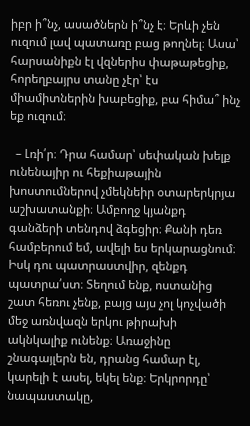իբր ի՞նչ, ասածներն ի՞նչ է։ Երևի չեն ուզում լավ պատառը բաց թողնել։ Ասա՝ հարսանիքն էլ վզներիս փաթաթեցիք, հորեղբայրս տանը չէր՝ էս միամիտներին խաբեցիք, բա հիմա՞ ինչ եք ուզում։

  – Լռի՛ր։ Դրա համար՝ սեփական խելք ունենայիր ու հեքիաթային խոստումներով չմեկնեիր օտարերկրյա աշխատանքի։ Ամբողջ կյանքդ գանձերի տենդով ձգեցիր։ Քանի դեռ համբերում եմ, ավելի ես երկարացնում։ Իսկ դու պատրաստվիր, զենքդ պատրա՛ստ։ Տեղում ենք, ոստանից շատ հեռու չենք, բայց այս չոլ կոչվածի մեջ առնվազն երկու թիրախի ակնկալիք ունենք։ Առաջինը շնագայլերն են, դրանց համար էլ, կարելի է ասել, եկել ենք։ Երկրորդը՝ նապաստակը,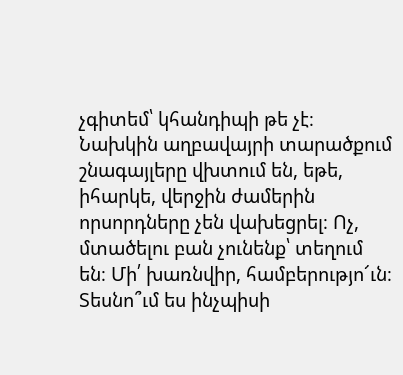չգիտեմ՝ կհանդիպի թե չէ։ Նախկին աղբավայրի տարածքում շնագայլերը վխտում են, եթե, իհարկե, վերջին ժամերին որսորդները չեն վախեցրել։ Ոչ, մտածելու բան չունենք՝ տեղում են։ Մի՛ խառնվիր, համբերությո՜ւն։ Տեսնո՞ւմ ես ինչպիսի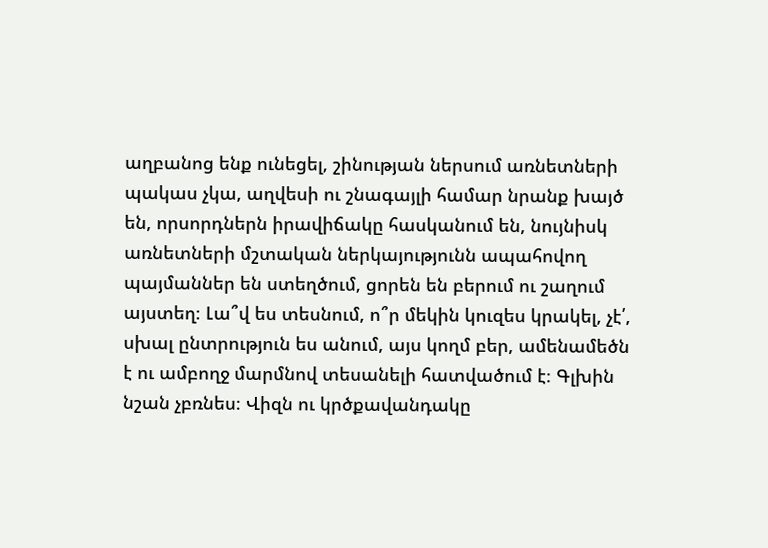աղբանոց ենք ունեցել, շինության ներսում առնետների պակաս չկա, աղվեսի ու շնագայլի համար նրանք խայծ են, որսորդներն իրավիճակը հասկանում են, նույնիսկ առնետների մշտական ներկայությունն ապահովող պայմաններ են ստեղծում, ցորեն են բերում ու շաղում այստեղ։ Լա՞վ ես տեսնում, ո՞ր մեկին կուզես կրակել, չէ՛, սխալ ընտրություն ես անում, այս կողմ բեր, ամենամեծն է ու ամբողջ մարմնով տեսանելի հատվածում է։ Գլխին նշան չբռնես։ Վիզն ու կրծքավանդակը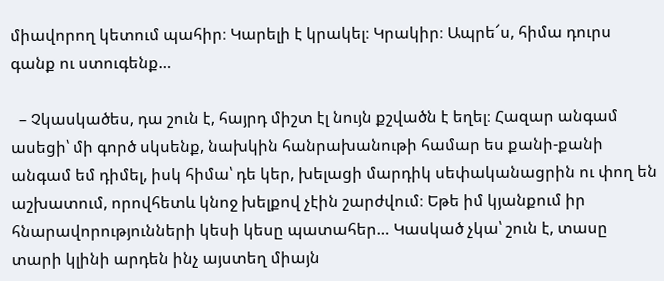միավորող կետում պահիր։ Կարելի է կրակել։ Կրակիր։ Ապրե՜ս, հիմա դուրս գանք ու ստուգենք…

  – Չկասկածես, դա շուն է, հայրդ միշտ էլ նույն քշվածն է եղել։ Հազար անգամ ասեցի՝ մի գործ սկսենք, նախկին հանրախանութի համար ես քանի-քանի անգամ եմ դիմել, իսկ հիմա՝ դե կեր, խելացի մարդիկ սեփականացրին ու փող են աշխատում, որովհետև կնոջ խելքով չէին շարժվում։ Եթե իմ կյանքում իր հնարավորությունների կեսի կեսը պատահեր… Կասկած չկա՝ շուն է, տասը տարի կլինի արդեն ինչ այստեղ միայն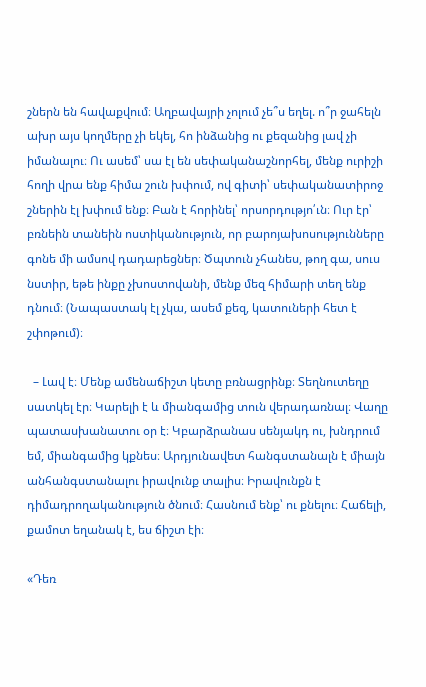շներն են հավաքվում։ Աղբավայրի չոլում չե՞ս եղել. ո՞ր ջահելն ախր այս կողմերը չի եկել, հո ինձանից ու քեզանից լավ չի իմանալու։ Ու ասեմ՝ սա էլ են սեփականաշնորհել, մենք ուրիշի հողի վրա ենք հիմա շուն խփում, ով գիտի՝ սեփականատիրոջ շներին էլ խփում ենք։ Բան է հորինել՝ որսորդությո՛ւն։ Ուր էր՝ բռնեին տանեին ոստիկանություն, որ բարոյախոսությունները գոնե մի ամսով դադարեցներ։ Ծպտուն չհանես, թող գա, սուս նստիր, եթե ինքը չխոստովանի, մենք մեզ հիմարի տեղ ենք դնում։ (Նապաստակ էլ չկա, ասեմ քեզ, կատուների հետ է շփոթում)։

  – Լավ է։ Մենք ամենաճիշտ կետը բռնացրինք։ Տեղնուտեղը սատկել էր։ Կարելի է և միանգամից տուն վերադառնալ։ Վաղը պատասխանատու օր է։ Կբարձրանաս սենյակդ ու, խնդրում եմ, միանգամից կքնես։ Արդյունավետ հանգստանալն է միայն անհանգստանալու իրավունք տալիս։ Իրավունքն է դիմադրողականություն ծնում։ Հասնում ենք՝ ու քնելու։ Հաճելի, քամոտ եղանակ է, ես ճիշտ էի։

«Դեռ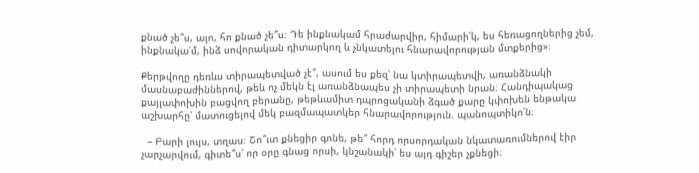քնած չե՞ս, ալո, հո քնած չե՞ս։ Դե ինքնակամ հրաժարվիր, հիմարի՛կ, ես հեռացողներից չեմ, ինքնակա՛մ, ինձ սովորական դիտարկող և չնկատելու հնարավորության մտքերից»։

Քերթվողը դեռևս տիրապետված չէ՞, ասում ես քեզ՝ նա կտիրապետվի, առանձնակի մասնաբաժիններով, թեև ոչ մեկն էլ առանձնապես չի տիրապետի նրան։ Հանդիպակաց քայլափոխին բացվող բերանը, թեթևամիտ դպրոցականի ձգած քարը կփոխեն ենթակա աշխարհը՝ մատուցելով մեկ բազմապատկեր հնարավորություն. պանոպտիկո՛ն։

  – Բարի լույս, տղաս։ Շո՞ւտ քնեցիր գոնե, թե՞ հորդ որսորդական նկատառումներով էիր չարչարվում, գիտե՞ս՝ որ օրը գնաց որսի, կնշանակի՝ ես այդ գիշեր չքնեցի։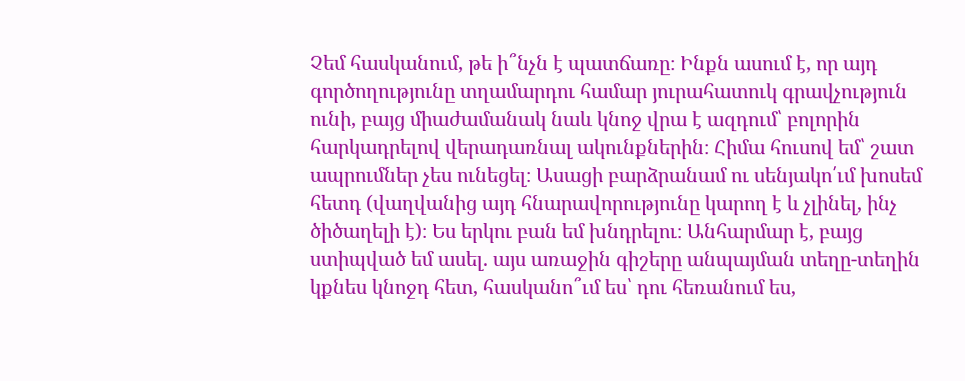Չեմ հասկանում, թե ի՞նչն է պատճառը։ Ինքն ասում է, որ այդ գործողությունը տղամարդու համար յուրահատուկ գրավչություն ունի, բայց միաժամանակ նաև կնոջ վրա է ազդում՝ բոլորին հարկադրելով վերադառնալ ակունքներին։ Հիմա հուսով եմ՝ շատ ապրումներ չես ունեցել։ Ասացի բարձրանամ ու սենյակո՛ւմ խոսեմ հետդ (վաղվանից այդ հնարավորությունը կարող է և չլինել, ինչ ծիծաղելի է)։ Ես երկու բան եմ խնդրելու։ Անհարմար է, բայց ստիպված եմ ասել. այս առաջին գիշերը անպայման տեղը-տեղին կքնես կնոջդ հետ, հասկանո՞ւմ ես՝ դու հեռանում ես,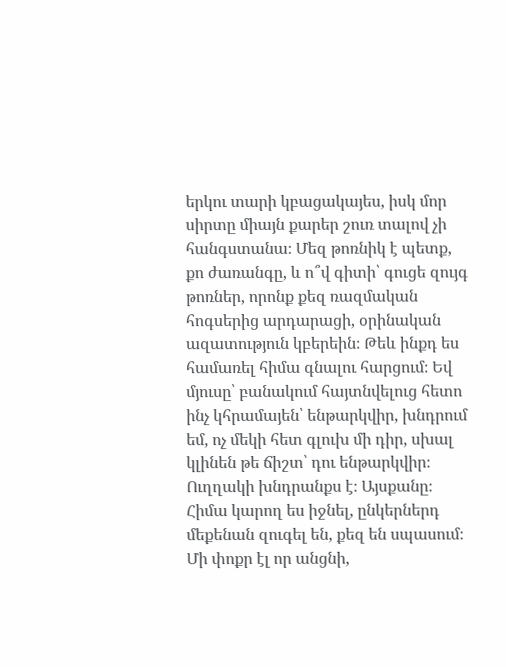երկու տարի կբացակայես, իսկ մոր սիրտը միայն քարեր շուռ տալով չի հանգստանա։ Մեզ թոռնիկ է պետք, քո ժառանգը, և ո՞վ գիտի՝ գուցե զույգ թոռներ, որոնք քեզ ռազմական հոգսերից արդարացի, օրինական ազատություն կբերեին։ Թեև ինքդ ես համառել հիմա գնալու հարցում։ Եվ մյուսը՝ բանակում հայտնվելուց հետո ինչ կհրամայեն՝ ենթարկվիր, խնդրում եմ, ոչ մեկի հետ գլուխ մի դիր, սխալ կլինեն թե ճիշտ՝ դու ենթարկվիր։ Ուղղակի խնդրանքս է։ Այսքանը։ Հիմա կարող ես իջնել, ընկերներդ մեքենան զուգել են, քեզ են սպասում։ Մի փոքր էլ որ անցնի,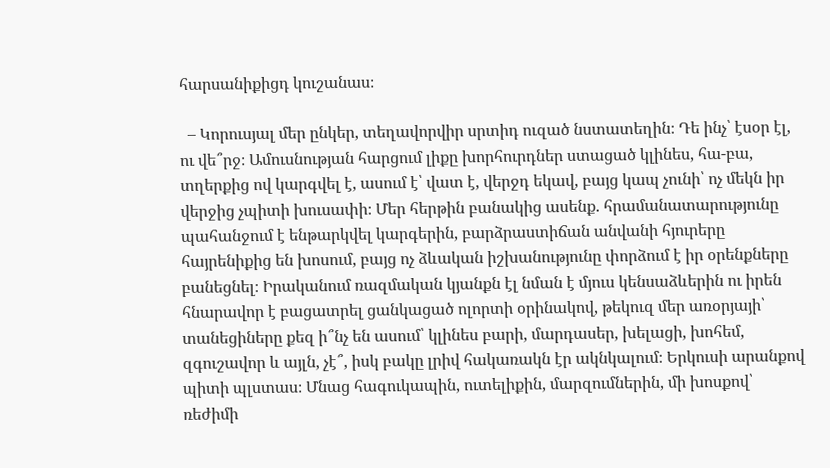հարսանիքիցդ կուշանաս։

  – Կորուսյալ մեր ընկեր, տեղավորվիր սրտիդ ուզած նստատեղին։ Դե ինչ՝ էսօր էլ, ու վե՞րջ։ Ամուսնության հարցում լիքը խորհուրդներ ստացած կլինես, հա-բա, տղերքից ով կարգվել է, ասում է՝ վատ է, վերջդ եկավ, բայց կապ չունի՝ ոչ մեկն իր վերջից չպիտի խուսափի։ Մեր հերթին բանակից ասենք. հրամանատարությունը պահանջում է ենթարկվել կարգերին, բարձրաստիճան անվանի հյուրերը հայրենիքից են խոսում, բայց ոչ ձևական իշխանությունը փորձում է իր օրենքները բանեցնել։ Իրականում ռազմական կյանքն էլ նման է մյուս կենսաձևերին ու իրեն հնարավոր է բացատրել ցանկացած ոլորտի օրինակով, թեկուզ մեր առօրյայի՝ տանեցիները քեզ ի՞նչ են ասում՝ կլինես բարի, մարդասեր, խելացի, խոհեմ, զգուշավոր և այլն, չէ՞, իսկ բակը լրիվ հակառակն էր ակնկալում։ Երկուսի արանքով պիտի պլստաս։ Մնաց հագուկապին, ուտելիքին, մարզումներին, մի խոսքով՝ ռեժիմի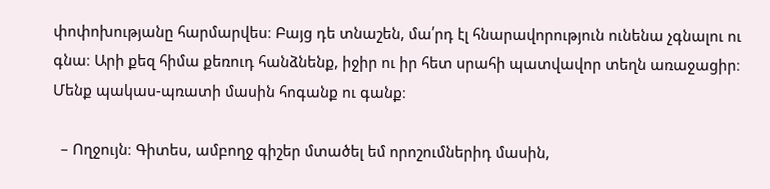փոփոխությանը հարմարվես։ Բայց դե տնաշեն, մա՛րդ էլ հնարավորություն ունենա չգնալու ու գնա։ Արի քեզ հիմա քեռուդ հանձնենք, իջիր ու իր հետ սրահի պատվավոր տեղն առաջացիր։ Մենք պակաս-պռատի մասին հոգանք ու գանք։

  – Ողջույն։ Գիտես, ամբողջ գիշեր մտածել եմ որոշումներիդ մասին,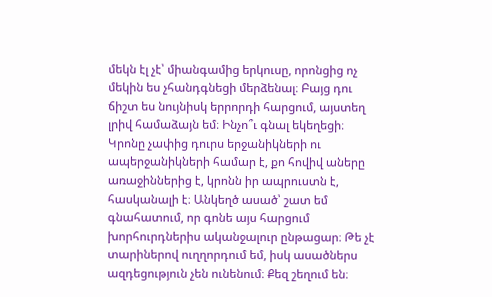մեկն էլ չէ՝ միանգամից երկուսը, որոնցից ոչ մեկին ես չհանդգնեցի մերձենալ։ Բայց դու ճիշտ ես նույնիսկ երրորդի հարցում, այստեղ լրիվ համաձայն եմ։ Ինչո՞ւ գնալ եկեղեցի։ Կրոնը չափից դուրս երջանիկների ու ապերջանիկների համար է, քո հովիվ աները առաջիններից է, կրոնն իր ապրուստն է, հասկանալի է։ Անկեղծ ասած՝ շատ եմ գնահատում, որ գոնե այս հարցում խորհուրդներիս ականջալուր ընթացար։ Թե չէ տարիներով ուղղորդում եմ, իսկ ասածներս ազդեցություն չեն ունենում։ Քեզ շեղում են։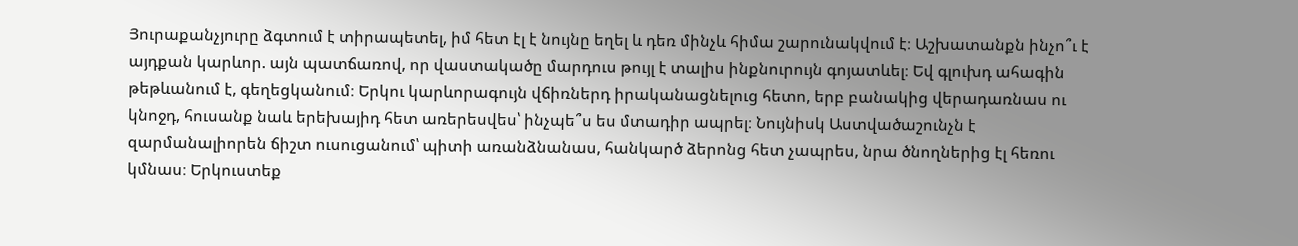Յուրաքանչյուրը ձգտում է տիրապետել, իմ հետ էլ է նույնը եղել և դեռ մինչև հիմա շարունակվում է։ Աշխատանքն ինչո՞ւ է այդքան կարևոր. այն պատճառով, որ վաստակածը մարդուս թույլ է տալիս ինքնուրույն գոյատևել։ Եվ գլուխդ ահագին թեթևանում է, գեղեցկանում։ Երկու կարևորագույն վճիռներդ իրականացնելուց հետո, երբ բանակից վերադառնաս ու կնոջդ, հուսանք նաև երեխայիդ հետ առերեսվես՝ ինչպե՞ս ես մտադիր ապրել։ Նույնիսկ Աստվածաշունչն է զարմանալիորեն ճիշտ ուսուցանում՝ պիտի առանձնանաս, հանկարծ ձերոնց հետ չապրես, նրա ծնողներից էլ հեռու կմնաս։ Երկուստեք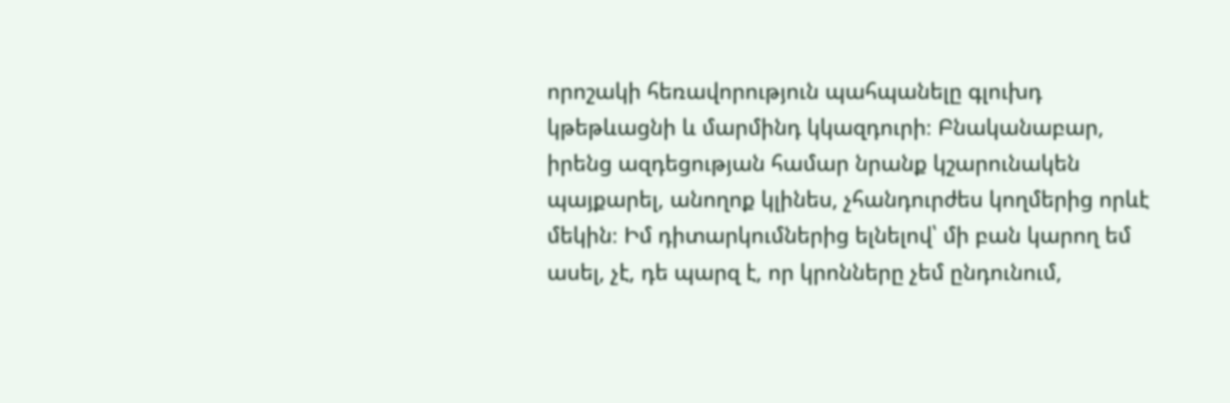որոշակի հեռավորություն պահպանելը գլուխդ կթեթևացնի և մարմինդ կկազդուրի։ Բնականաբար, իրենց ազդեցության համար նրանք կշարունակեն պայքարել, անողոք կլինես, չհանդուրժես կողմերից որևէ մեկին։ Իմ դիտարկումներից ելնելով՝ մի բան կարող եմ ասել, չէ, դե պարզ է, որ կրոնները չեմ ընդունում,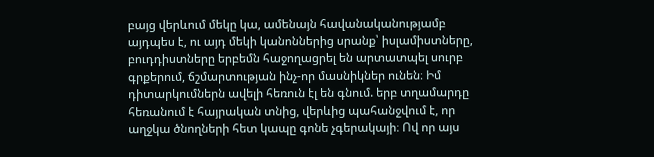բայց վերևում մեկը կա, ամենայն հավանականությամբ այդպես է, ու այդ մեկի կանոններից սրանք՝ իսլամիստները, բուդդիստները երբեմն հաջողացրել են արտատպել սուրբ գրքերում, ճշմարտության ինչ-որ մասնիկներ ունեն։ Իմ դիտարկումներն ավելի հեռուն էլ են գնում. երբ տղամարդը հեռանում է հայրական տնից, վերևից պահանջվում է, որ աղջկա ծնողների հետ կապը գոնե չգերակայի։ Ով որ այս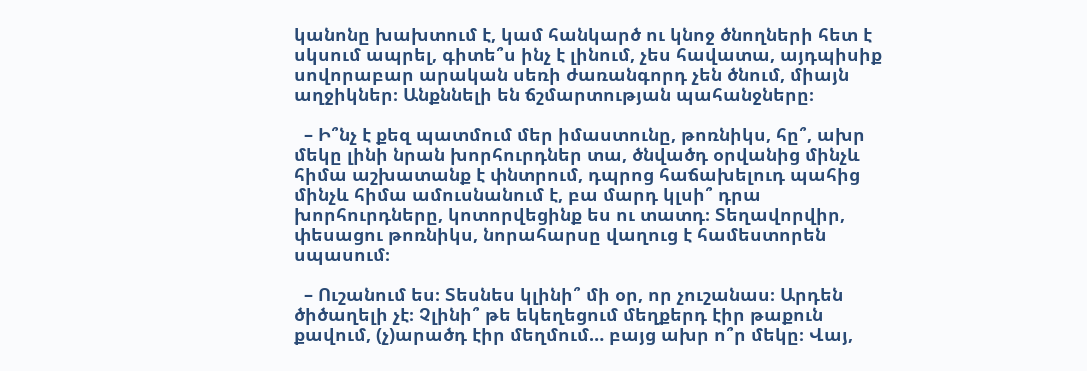կանոնը խախտում է, կամ հանկարծ ու կնոջ ծնողների հետ է սկսում ապրել, գիտե՞ս ինչ է լինում, չես հավատա, այդպիսիք սովորաբար արական սեռի ժառանգորդ չեն ծնում, միայն աղջիկներ։ Անքննելի են ճշմարտության պահանջները։

  – Ի՞նչ է քեզ պատմում մեր իմաստունը, թոռնիկս, հը՞, ախր մեկը լինի նրան խորհուրդներ տա, ծնվածդ օրվանից մինչև հիմա աշխատանք է փնտրում, դպրոց հաճախելուդ պահից մինչև հիմա ամուսնանում է, բա մարդ կլսի՞ դրա խորհուրդները, կոտորվեցինք ես ու տատդ։ Տեղավորվիր, փեսացու թոռնիկս, նորահարսը վաղուց է համեստորեն սպասում։

  – Ուշանում ես։ Տեսնես կլինի՞ մի օր, որ չուշանաս։ Արդեն ծիծաղելի չէ։ Չլինի՞ թե եկեղեցում մեղքերդ էիր թաքուն քավում, (չ)արածդ էիր մեղմում… բայց ախր ո՞ր մեկը։ Վայ,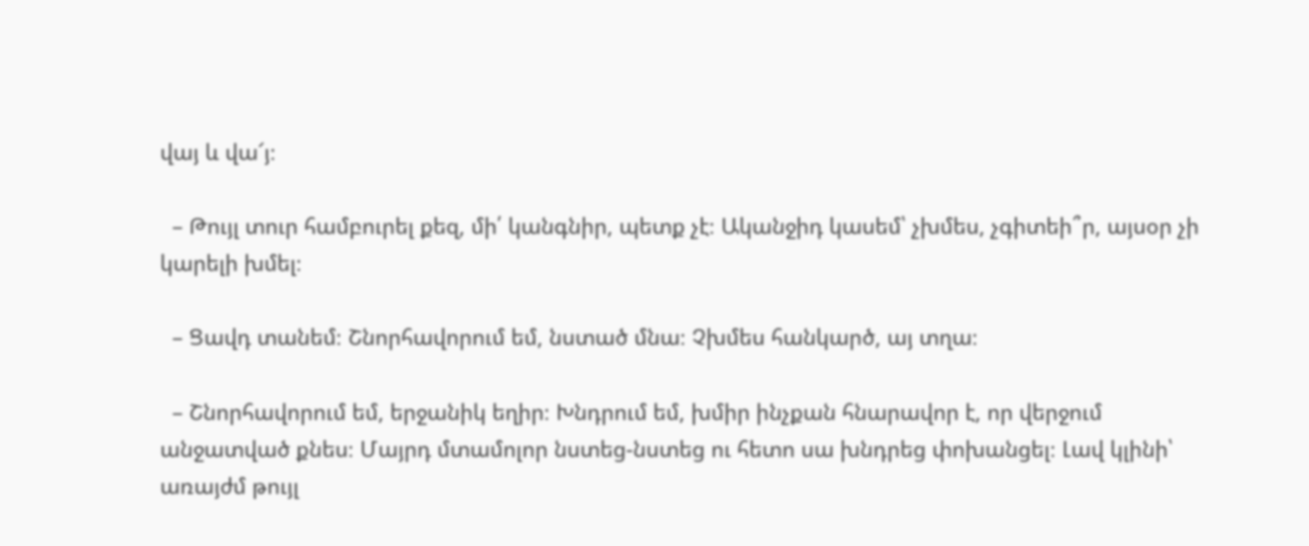վայ և վա՜յ։

  – Թույլ տուր համբուրել քեզ, մի՛ կանգնիր, պետք չէ։ Ականջիդ կասեմ՝ չխմես, չգիտեի՞ր, այսօր չի կարելի խմել։

  – Ցավդ տանեմ։ Շնորհավորում եմ, նստած մնա։ Չխմես հանկարծ, այ տղա։

  – Շնորհավորում եմ, երջանիկ եղիր։ Խնդրում եմ, խմիր ինչքան հնարավոր է, որ վերջում անջատված քնես։ Մայրդ մտամոլոր նստեց-նստեց ու հետո սա խնդրեց փոխանցել։ Լավ կլինի՝ առայժմ թույլ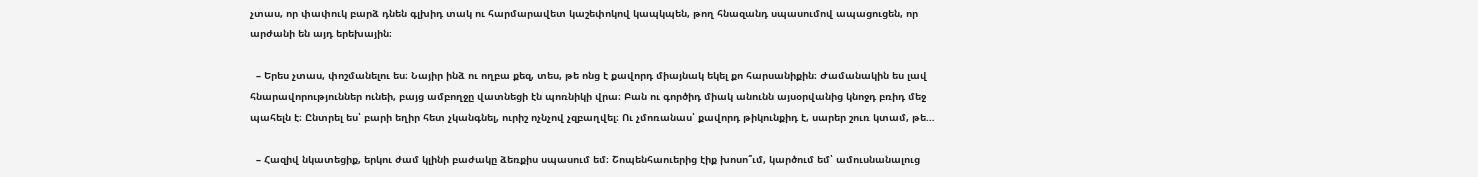չտաս, որ փափուկ բարձ դնեն գլխիդ տակ ու հարմարավետ կաշեփոկով կապկպեն, թող հնազանդ սպասումով ապացուցեն, որ արժանի են այդ երեխային։

  – Երես չտաս, փոշմանելու ես։ Նայիր ինձ ու ողբա քեզ, տես, թե ոնց է քավորդ միայնակ եկել քո հարսանիքին։ Ժամանակին ես լավ հնարավորություններ ունեի, բայց ամբողջը վատնեցի էն պոռնիկի վրա։ Բան ու գործիդ միակ անունն այսօրվանից կնոջդ բռիդ մեջ պահելն է։ Ընտրել ես՝ բարի եղիր հետ չկանգնել, ուրիշ ոչնչով չզբաղվել։ Ու չմոռանաս՝ քավորդ թիկունքիդ է, սարեր շուռ կտամ, թե…

  – Հազիվ նկատեցիք, երկու ժամ կլինի բաժակը ձեռքիս սպասում եմ։ Շոպենհաուերից էիք խոսո՞ւմ, կարծում եմ՝ ամուսնանալուց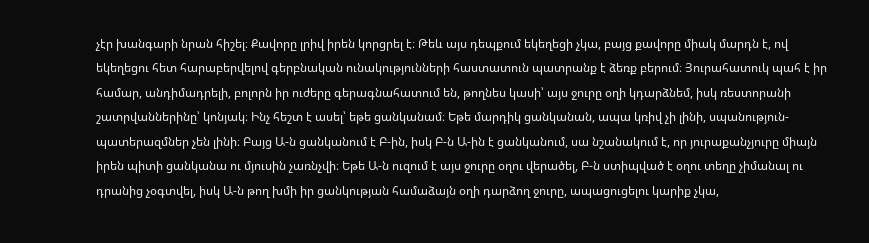չէր խանգարի նրան հիշել։ Քավորը լրիվ իրեն կորցրել է։ Թեև այս դեպքում եկեղեցի չկա, բայց քավորը միակ մարդն է, ով եկեղեցու հետ հարաբերվելով գերբնական ունակությունների հաստատուն պատրանք է ձեռք բերում։ Յուրահատուկ պահ է իր համար, անդիմադրելի, բոլորն իր ուժերը գերագնահատում են, թողնես կասի՝ այս ջուրը օղի կդարձնեմ, իսկ ռեստորանի շատրվաններինը՝ կոնյակ։ Ինչ հեշտ է ասել՝ եթե ցանկանամ։ Եթե մարդիկ ցանկանան, ապա կռիվ չի լինի, սպանություն-պատերազմներ չեն լինի։ Բայց Ա-ն ցանկանում է Բ-ին, իսկ Բ-ն Ա-ին է ցանկանում, սա նշանակում է, որ յուրաքանչյուրը միայն իրեն պիտի ցանկանա ու մյուսին չառնչվի։ Եթե Ա-ն ուզում է այս ջուրը օղու վերածել, Բ-ն ստիպված է օղու տեղը չիմանալ ու դրանից չօգտվել, իսկ Ա-ն թող խմի իր ցանկության համաձայն օղի դարձող ջուրը, ապացուցելու կարիք չկա,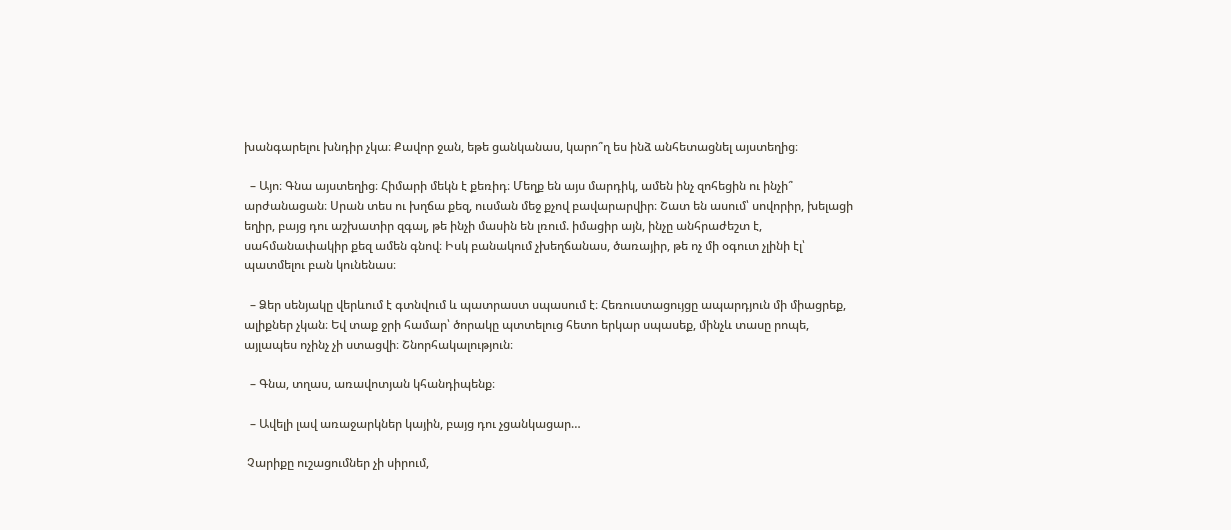խանգարելու խնդիր չկա։ Քավոր ջան, եթե ցանկանաս, կարո՞ղ ես ինձ անհետացնել այստեղից։

  – Այո։ Գնա այստեղից։ Հիմարի մեկն է քեռիդ։ Մեղք են այս մարդիկ, ամեն ինչ զոհեցին ու ինչի՞ արժանացան։ Սրան տես ու խղճա քեզ, ուսման մեջ քչով բավարարվիր։ Շատ են ասում՝ սովորիր, խելացի եղիր, բայց դու աշխատիր զգալ, թե ինչի մասին են լռում. իմացիր այն, ինչը անհրաժեշտ է, սահմանափակիր քեզ ամեն գնով։ Իսկ բանակում չխեղճանաս, ծառայիր, թե ոչ մի օգուտ չլինի էլ՝ պատմելու բան կունենաս։

  – Ձեր սենյակը վերևում է գտնվում և պատրաստ սպասում է։ Հեռուստացույցը ապարդյուն մի միացրեք, ալիքներ չկան։ Եվ տաք ջրի համար՝ ծորակը պտտելուց հետո երկար սպասեք, մինչև տասը րոպե, այլապես ոչինչ չի ստացվի։ Շնորհակալություն։

  – Գնա, տղաս, առավոտյան կհանդիպենք։

  – Ավելի լավ առաջարկներ կային, բայց դու չցանկացար…

 Չարիքը ուշացումներ չի սիրում,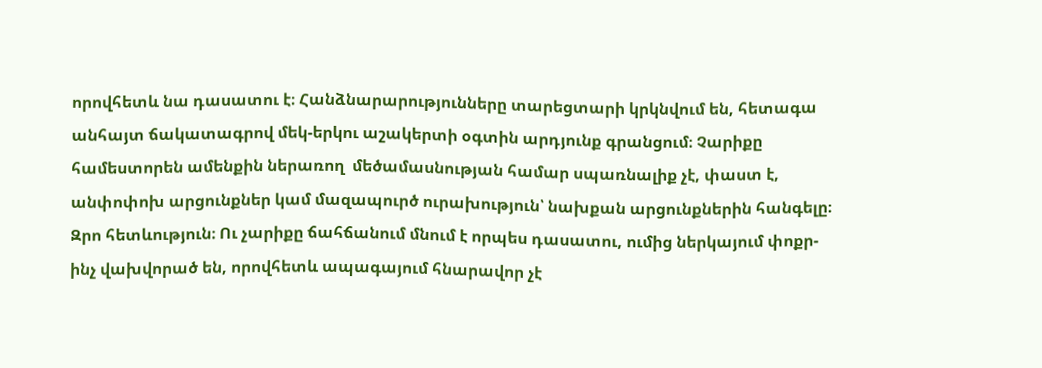որովհետև նա դասատու է։ Հանձնարարությունները տարեցտարի կրկնվում են, հետագա անհայտ ճակատագրով մեկ-երկու աշակերտի օգտին արդյունք գրանցում։ Չարիքը համեստորեն ամենքին ներառող  մեծամասնության համար սպառնալիք չէ, փաստ է, անփոփոխ արցունքներ կամ մազապուրծ ուրախություն՝ նախքան արցունքներին հանգելը։ Զրո հետևություն։ Ու չարիքը ճահճանում մնում է որպես դասատու, ումից ներկայում փոքր-ինչ վախվորած են, որովհետև ապագայում հնարավոր չէ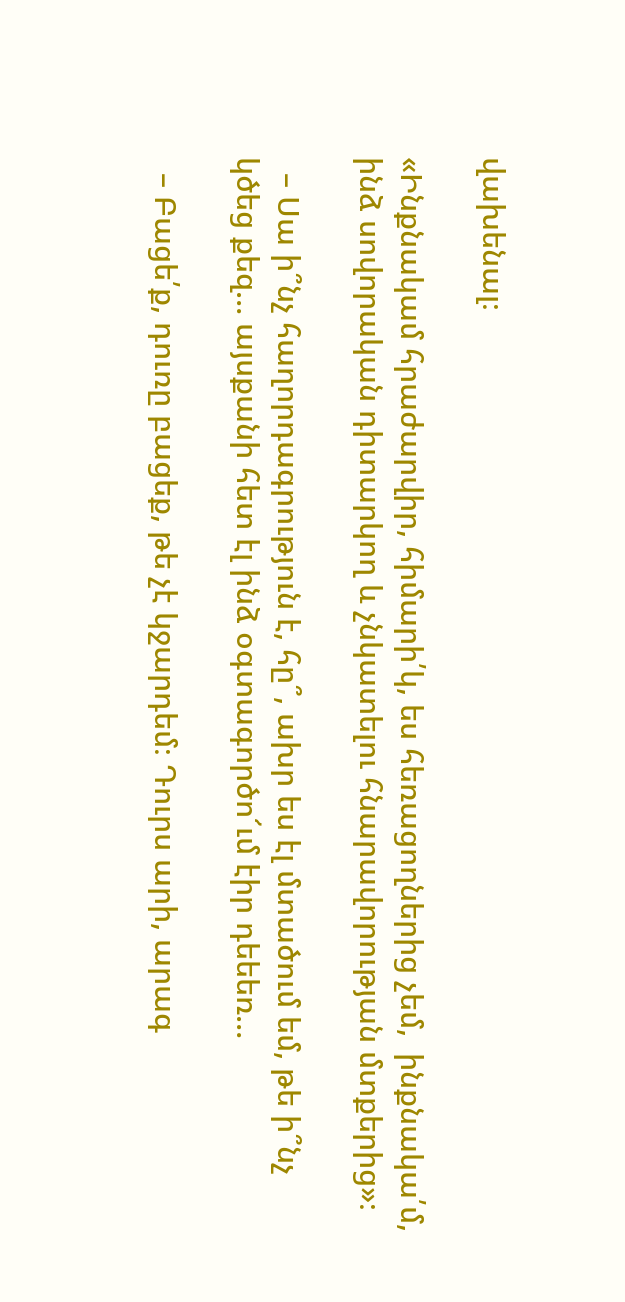վախենալ։

«Ինքնակամ հրաժարվիր, հիմարի՛կ, ես հեռացողներից չեմ,  ինքնակա՛մ, ինձ սովորական դիտարկող և չնկատելու հնարավորության մտքերից»։

  – Սա ի՞նչ հաղորդագրություն է, հը՞, ախր ես էլ մտածում եմ, թե ի՞նչ կծեց քեզ… այսքանի հետ էլ ինձ օգտագործո՜ւմ էիր դեեեռ…

  – Բացե՛ք, դուռը բացեք, թե չէ կջարդեմ։ Դուրս արի, արագ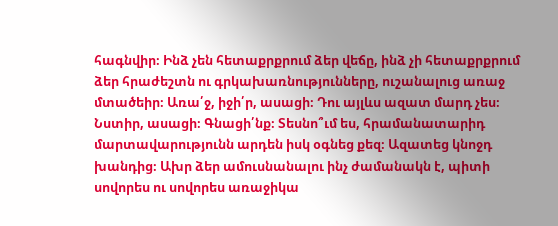հագնվիր։ Ինձ չեն հետաքրքրում ձեր վեճը, ինձ չի հետաքրքրում ձեր հրաժեշտն ու գրկախառնությունները, ուշանալուց առաջ մտածեիր։ Առա՛ջ, իջի՛ր, ասացի։ Դու այլևս ազատ մարդ չես։ Նստիր, ասացի։ Գնացի՛նք։ Տեսնո՞ւմ ես, հրամանատարիդ մարտավարությունն արդեն իսկ օգնեց քեզ։ Ազատեց կնոջդ խանդից։ Ախր ձեր ամուսնանալու ինչ ժամանակն է, պիտի սովորես ու սովորես առաջիկա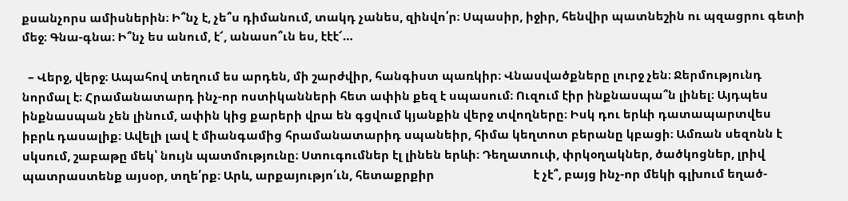քսանչորս ամիսներին։ Ի՞նչ է, չե՞ս դիմանում, տակդ չանես, զինվո՛ր։ Սպասիր, իջիր, հենվիր պատնեշին ու պզացրու գետի մեջ։ Գնա-գնա։ Ի՞նչ ես անում, է՜, անասո՞ւն ես, էէէ՜…

  – Վերջ, վերջ։ Ապահով տեղում ես արդեն, մի շարժվիր, հանգիստ պառկիր։ Վնասվածքները լուրջ չեն։ Ջերմությունդ նորմալ է։ Հրամանատարդ ինչ-որ ոստիկանների հետ ափին քեզ է սպասում։ Ուզում էիր ինքնասպա՞ն լինել։ Այդպես ինքնասպան չեն լինում, ափին կից քարերի վրա են գցվում կյանքին վերջ տվողները։ Իսկ դու երևի դատապարտվես իբրև դասալիք։ Ավելի լավ է միանգամից հրամանատարիդ սպանեիր, հիմա կեղտոտ բերանը կբացի։ Ամռան սեզոնն է սկսում, շաբաթը մեկ՝ նույն պատմությունը։ Ստուգումներ էլ լինեն երևի։ Դեղատուփ, փրկօղակներ, ծածկոցներ, լրիվ պատրաստենք այսօր, տղե՛րք։ Արև, արքայությո՛ւն, հետաքրքիր                                 է չէ՞, բայց ինչ-որ մեկի գլխում եղած-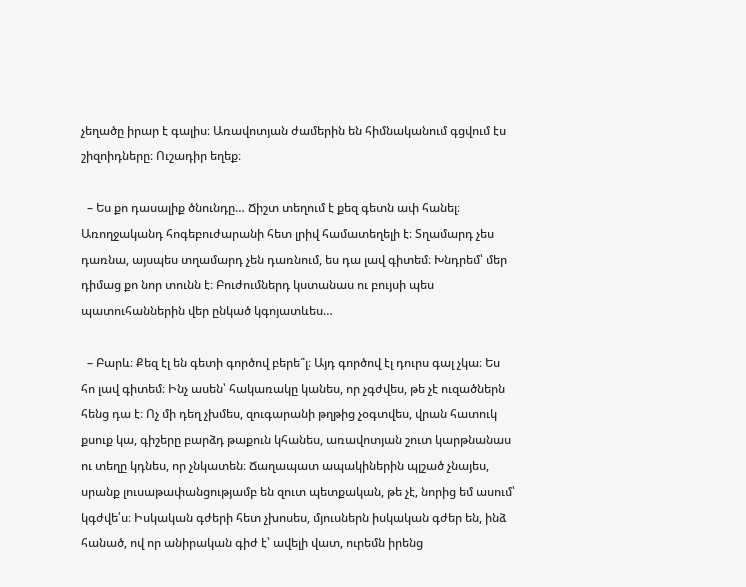չեղածը իրար է գալիս։ Առավոտյան ժամերին են հիմնականում գցվում էս շիզոիդները։ Ուշադիր եղեք։

  – Ես քո դասալիք ծնունդը… Ճիշտ տեղում է քեզ գետն ափ հանել։ Առողջականդ հոգեբուժարանի հետ լրիվ համատեղելի է։ Տղամարդ չես դառնա, այսպես տղամարդ չեն դառնում, ես դա լավ գիտեմ։ Խնդրեմ՝ մեր դիմաց քո նոր տունն է։ Բուժումներդ կստանաս ու բույսի պես պատուհաններին վեր ընկած կգոյատևես…

  – Բարև։ Քեզ էլ են գետի գործով բերե՞լ։ Այդ գործով էլ դուրս գալ չկա։ Ես հո լավ գիտեմ։ Ինչ ասեն՝ հակառակը կանես, որ չգժվես, թե չէ ուզածներն հենց դա է։ Ոչ մի դեղ չխմես, զուգարանի թղթից չօգտվես, վրան հատուկ քսուք կա, գիշերը բարձդ թաքուն կհանես, առավոտյան շուտ կարթնանաս ու տեղը կդնես, որ չնկատեն։ Ճաղապատ ապակիներին պլշած չնայես, սրանք լուսաթափանցությամբ են զուտ պետքական, թե չէ, նորից եմ ասում՝ կգժվե՛ս։ Իսկական գժերի հետ չխոսես, մյուսներն իսկական գժեր են, ինձ հանած, ով որ անիրական գիժ է՝ ավելի վատ, ուրեմն իրենց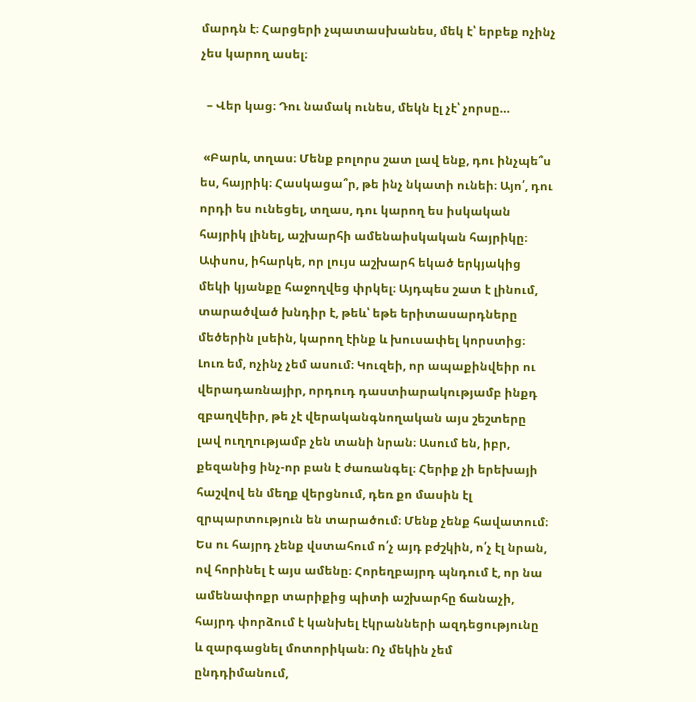մարդն է։ Հարցերի չպատասխանես, մեկ է՝ երբեք ոչինչ չես կարող ասել։

  – Վեր կաց։ Դու նամակ ունես, մեկն էլ չէ՝ չորսը…

 «Բարև, տղաս։ Մենք բոլորս շատ լավ ենք, դու ինչպե՞ս ես, հայրիկ։ Հասկացա՞ր, թե ինչ նկատի ունեի։ Այո՛, դու որդի ես ունեցել, տղաս, դու կարող ես իսկական հայրիկ լինել, աշխարհի ամենաիսկական հայրիկը։ Ափսոս, իհարկե, որ լույս աշխարհ եկած երկյակից մեկի կյանքը հաջողվեց փրկել։ Այդպես շատ է լինում, տարածված խնդիր է, թեև՝ եթե երիտասարդները մեծերին լսեին, կարող էինք և խուսափել կորստից։ Լուռ եմ, ոչինչ չեմ ասում։ Կուզեի, որ ապաքինվեիր ու վերադառնայիր, որդուդ դաստիարակությամբ ինքդ զբաղվեիր, թե չէ վերականգնողական այս շեշտերը լավ ուղղությամբ չեն տանի նրան։ Ասում են, իբր, քեզանից ինչ-որ բան է ժառանգել։ Հերիք չի երեխայի հաշվով են մեղք վերցնում, դեռ քո մասին էլ զրպարտություն են տարածում։ Մենք չենք հավատում։ Ես ու հայրդ չենք վստահում ո՛չ այդ բժշկին, ո՛չ էլ նրան, ով հորինել է այս ամենը։ Հորեղբայրդ պնդում է, որ նա ամենափոքր տարիքից պիտի աշխարհը ճանաչի, հայրդ փորձում է կանխել էկրանների ազդեցությունը և զարգացնել մոտորիկան։ Ոչ մեկին չեմ ընդդիմանում,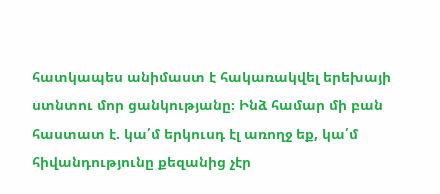հատկապես անիմաստ է հակառակվել երեխայի ստնտու մոր ցանկությանը։ Ինձ համար մի բան հաստատ է. կա՛մ երկուսդ էլ առողջ եք, կա՛մ հիվանդությունը քեզանից չէր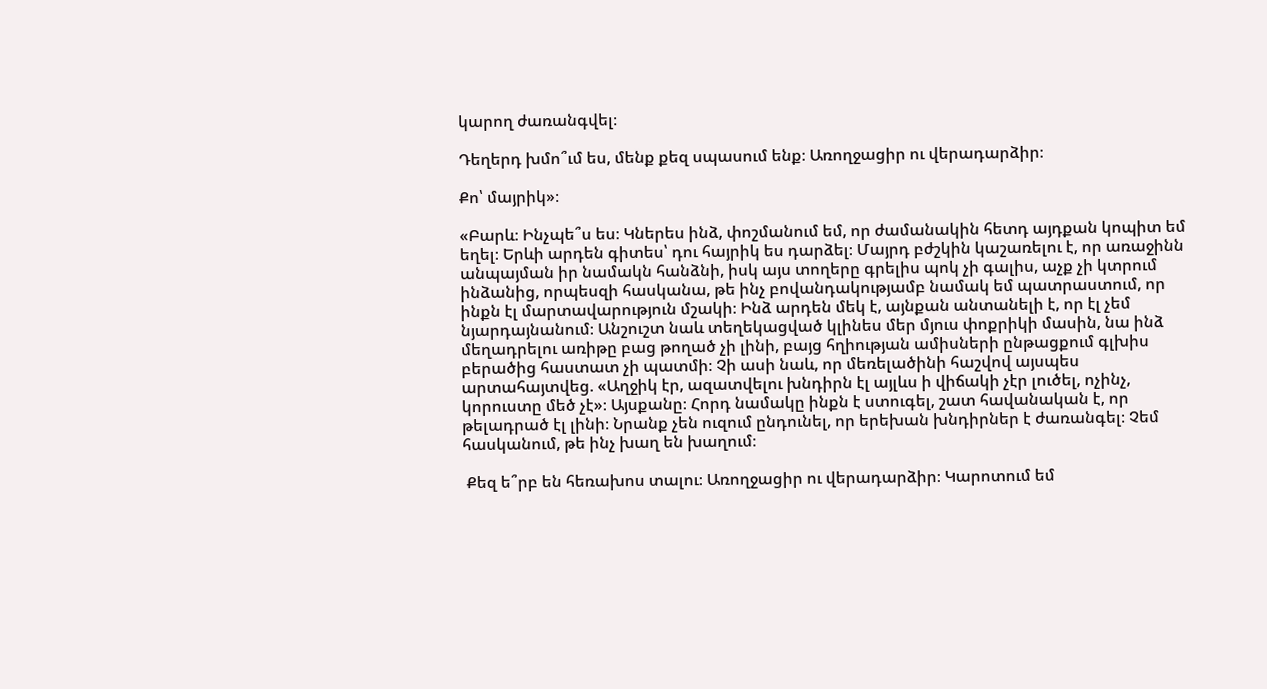կարող ժառանգվել։

Դեղերդ խմո՞ւմ ես, մենք քեզ սպասում ենք։ Առողջացիր ու վերադարձիր։

Քո՝ մայրիկ»։

«Բարև։ Ինչպե՞ս ես։ Կներես ինձ, փոշմանում եմ, որ ժամանակին հետդ այդքան կոպիտ եմ եղել։ Երևի արդեն գիտես՝ դու հայրիկ ես դարձել։ Մայրդ բժշկին կաշառելու է, որ առաջինն անպայման իր նամակն հանձնի, իսկ այս տողերը գրելիս պոկ չի գալիս, աչք չի կտրում ինձանից, որպեսզի հասկանա, թե ինչ բովանդակությամբ նամակ եմ պատրաստում, որ ինքն էլ մարտավարություն մշակի։ Ինձ արդեն մեկ է, այնքան անտանելի է, որ էլ չեմ նյարդայնանում։ Անշուշտ նաև տեղեկացված կլինես մեր մյուս փոքրիկի մասին, նա ինձ մեղադրելու առիթը բաց թողած չի լինի, բայց հղիության ամիսների ընթացքում գլխիս բերածից հաստատ չի պատմի։ Չի ասի նաև, որ մեռելածինի հաշվով այսպես արտահայտվեց. «Աղջիկ էր, ազատվելու խնդիրն էլ այլևս ի վիճակի չէր լուծել, ոչինչ, կորուստը մեծ չէ»։ Այսքանը։ Հորդ նամակը ինքն է ստուգել, շատ հավանական է, որ թելադրած էլ լինի։ Նրանք չեն ուզում ընդունել, որ երեխան խնդիրներ է ժառանգել։ Չեմ հասկանում, թե ինչ խաղ են խաղում։

 Քեզ ե՞րբ են հեռախոս տալու։ Առողջացիր ու վերադարձիր։ Կարոտում եմ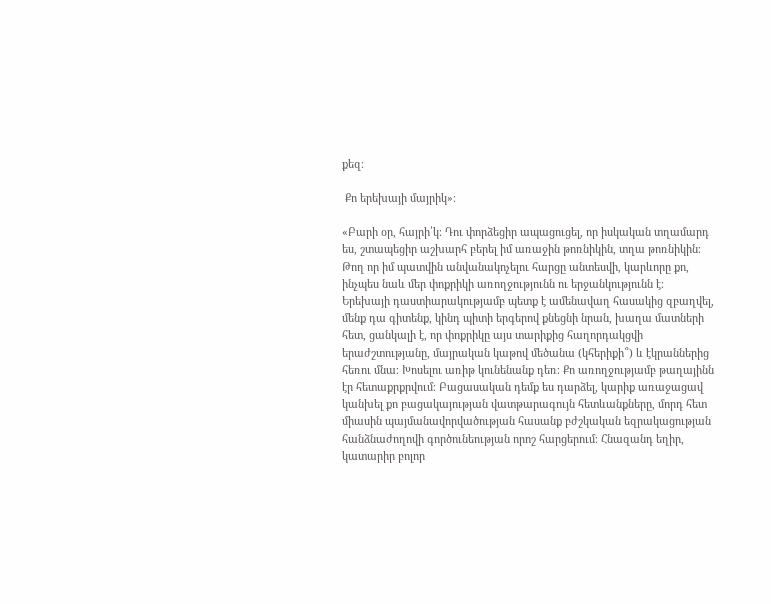քեզ։

 Քո երեխայի մայրիկ»։

«Բարի օր, հայրի՛կ։ Դու փորձեցիր ապացուցել, որ իսկական տղամարդ ես, շտապեցիր աշխարհ բերել իմ առաջին թոռնիկին, տղա թոռնիկին։ Թող որ իմ պատվին անվանակոչելու հարցը անտեսվի, կարևորը քո, ինչպես նաև մեր փոքրիկի առողջությունն ու երջանկությունն է։ Երեխայի դաստիարակությամբ պետք է ամենավաղ հասակից զբաղվել, մենք դա գիտենք, կինդ պիտի երգերով քնեցնի նրան, խաղա մատների հետ, ցանկալի է, որ փոքրիկը այս տարիքից հաղորդակցվի երաժշտությանը, մայրական կաթով մեծանա (կհերիքի՞) և էկրաններից հեռու մնա։ Խոսելու առիթ կունենանք դեռ։ Քո առողջությամբ թաղայինն էր հետաքրքրվում։ Բացասական դեմք ես դարձել, կարիք առաջացավ կանխել քո բացակայության վատթարագույն հետևանքները, մորդ հետ միասին պայմանավորվածության հասանք բժշկական եզրակացության հանձնաժողովի գործունեության որոշ հարցերում։ Հնազանդ եղիր, կատարիր բոլոր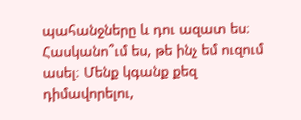պահանջները և դու ազատ ես։ Հասկանո՞ւմ ես, թե ինչ եմ ուզում ասել։ Մենք կգանք քեզ դիմավորելու,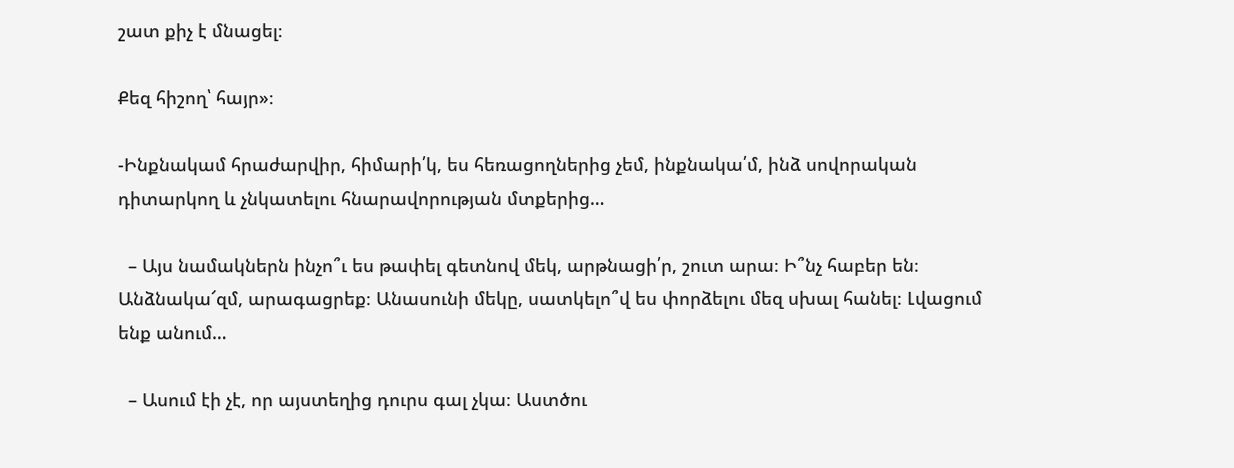շատ քիչ է մնացել։

Քեզ հիշող՝ հայր»։

-Ինքնակամ հրաժարվիր, հիմարի՛կ, ես հեռացողներից չեմ, ինքնակա՛մ, ինձ սովորական դիտարկող և չնկատելու հնարավորության մտքերից…

  – Այս նամակներն ինչո՞ւ ես թափել գետնով մեկ, արթնացի՛ր, շուտ արա։ Ի՞նչ հաբեր են։ Անձնակա՜զմ, արագացրեք։ Անասունի մեկը, սատկելո՞վ ես փորձելու մեզ սխալ հանել։ Լվացում ենք անում…

  – Ասում էի չէ, որ այստեղից դուրս գալ չկա։ Աստծու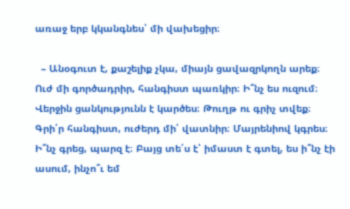առաջ երբ կկանգնես՝ մի վախեցիր։

  – Անօգուտ է, քաշելիք չկա, միայն ցավազրկողն արեք։ Ուժ մի գործադրիր, հանգիստ պառկիր։ Ի՞նչ ես ուզում։ Վերջին ցանկությունն է կարծես։ Թուղթ ու գրիչ տվեք։ Գրի՛ր հանգիստ, ուժերդ մի՛ վատնիր։ Մայրենիով կգրես։ Ի՞նչ գրեց, պարզ է։ Բայց տե՛ս է՝ իմաստ է գտել, ես ի՞նչ էի ասում, ինչո՞ւ եմ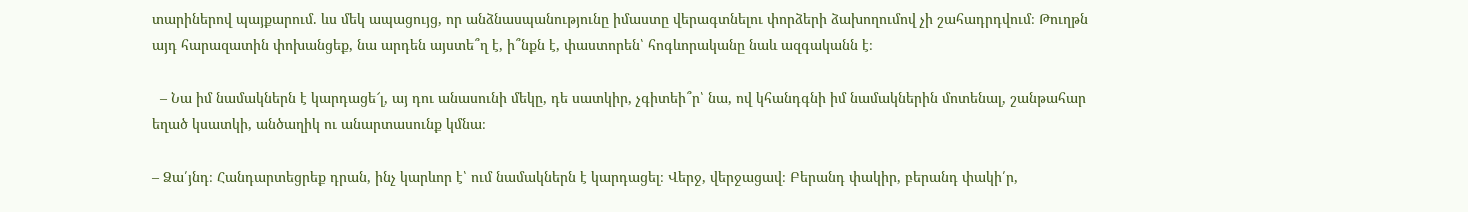տարիներով պայքարում. ևս մեկ ապացույց, որ անձնասպանությունը իմաստը վերագտնելու փորձերի ձախողումով չի շահադրդվում։ Թուղթն այդ հարազատին փոխանցեք, նա արդեն այստե՞ղ է, ի՞նքն է, փաստորեն՝ հոգևորականը նաև ազգականն է։

  – Նա իմ նամակներն է կարդացե՜լ, այ դու անասունի մեկը, դե սատկիր, չգիտեի՞ր՝ նա, ով կհանդգնի իմ նամակներին մոտենալ, շանթահար եղած կսատկի, անծաղիկ ու անարտասունք կմնա։

– Ձա՛յնդ։ Հանդարտեցրեք դրան, ինչ կարևոր է՝ ում նամակներն է կարդացել։ Վերջ, վերջացավ։ Բերանդ փակիր, բերանդ փակի՛ր,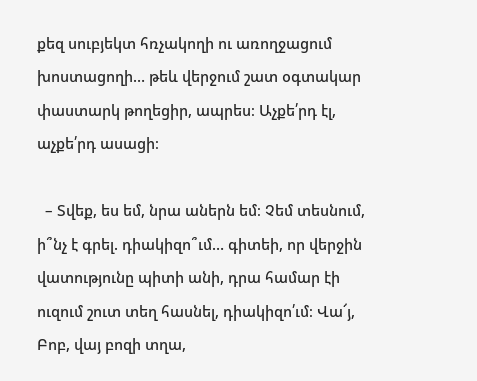քեզ սուբյեկտ հռչակողի ու առողջացում խոստացողի… թեև վերջում շատ օգտակար փաստարկ թողեցիր, ապրես։ Աչքե՛րդ էլ, աչքե՛րդ ասացի։

  – Տվեք, ես եմ, նրա աներն եմ։ Չեմ տեսնում, ի՞նչ է գրել. դիակիզո՞ւմ… գիտեի, որ վերջին վատությունը պիտի անի, դրա համար էի ուզում շուտ տեղ հասնել, դիակիզո՛ւմ։ Վա՜յ, Բոբ, վայ բոզի տղա,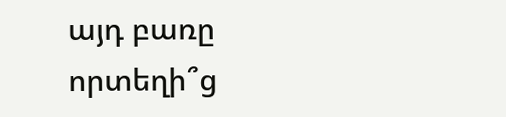այդ բառը որտեղի՞ց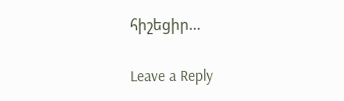հիշեցիր…

Leave a Reply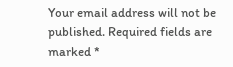Your email address will not be published. Required fields are marked *